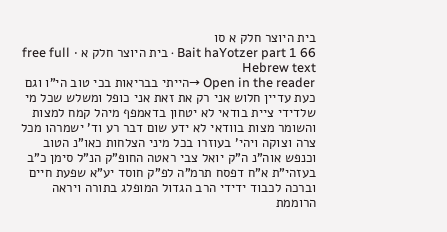בית היוצר חלק א סו
Bait haYotzer part 1 66 · בית היוצר חלק א · free full Hebrew text
Open in the reader →הייתי בבריאות בכי טוב הי"ו וגם כעת עדיין חלוש אני רק את זאת אני כופל ומשלש שכל מי שלדידי ציית בודאי לא יטחון בדאמפף מיהל קמח למצות והשומר מצות בוודאי לא ידע שום דבר רע וד' ישמרהו מכל צרה וצוקה ויהי' בעוזרו בכל מיני הצלחות כאו"נ הטוב וכנפש אוה"נ ה"ק יואל צבי ראטה החופ"ק הנ"ל סימן כ"ב בעזהי"ת א"ח דפסח תרמ"ה לפ"ק חוסד יע"א שפעת חיים וברכה לכבוד ידידי הרב הגדול המופלג בתורה ויראה הרוממת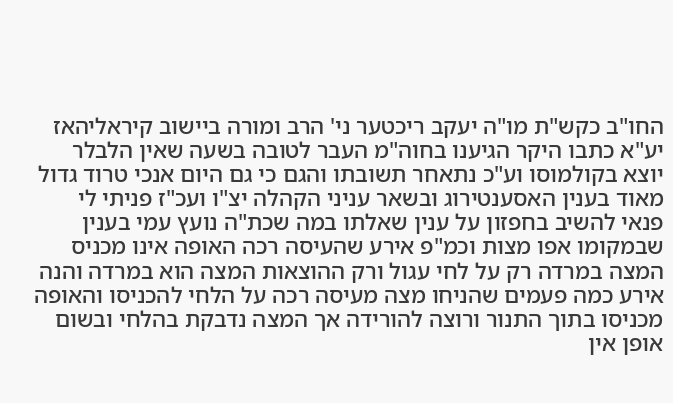החו"ב כקש"ת מו"ה יעקב ריכטער ני' הרב ומורה ביישוב קיראליהאז יע"א כתבו היקר הגיענו בחוה"מ העבר לטובה בשעה שאין הלבלר יוצא בקולמוסו וע"כ נתאחר תשובתו והגם כי גם היום אנכי טרוד גדול מאוד בענין האסענטירוג ובשאר עניני הקהלה יצ"ו ועכ"ז פניתי לי פנאי להשיב בחפזון על ענין שאלתו במה שכת"ה נועץ עמי בענין שבמקומו אפו מצות וכמ"פ אירע שהעיסה רכה האופה אינו מכניס המצה במרדה רק על לחי עגול ורק ההוצאות המצה הוא במרדה והנה אירע כמה פעמים שהניחו מצה מעיסה רכה על הלחי להכניסו והאופה מכניסו בתוך התנור ורוצה להורידה אך המצה נדבקת בהלחי ובשום אופן אין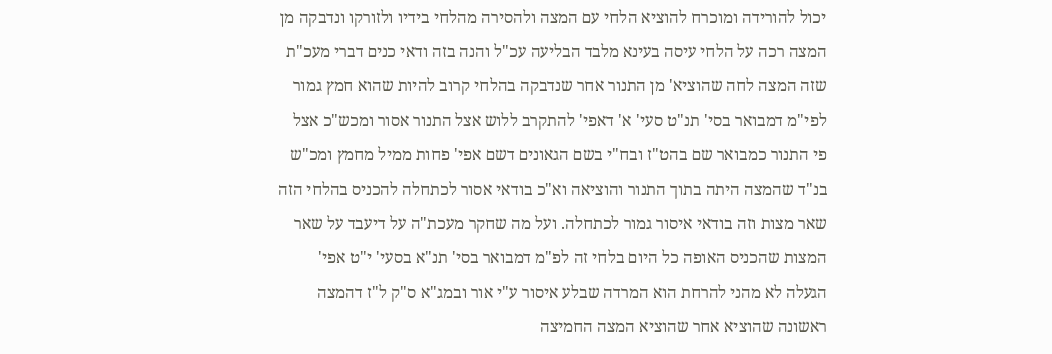יכול להורידה ומוכרח להוציא הלחי עם המצה ולהסירה מהלחי בידיו ולזורקו ונדבקה מן המצה רכה על הלחי עיסה בעינא מלבד הבליעה עכ"ל והנה בזה ודאי כנים דברי מעכ"ת שזה המצה לחה שהוציא' מן התנור אחר שנדבקה בהלחי קרוב להיות שהוא חמץ גמור לפי"מ דמבואר בסי' תנ"ט סעי' א' דאפי' להתקרב ללוש אצל התנור אסור ומכש"כ אצל פי התנור כמבואר שם בהט"ז ובח"י בשם הגאונים דשם אפי' פחות ממיל מחמץ ומכ"ש בנ"ד שהמצה היתה בתוך התנור והוציאה וא"כ בודאי אסור לכתחלה להכניס בהלחי הזה שאר מצות וזה בודאי איסור גמור לכתחלה. ועל מה שחקר מעכת"ה על דיעבד על שאר המצות שהכניס האופה כל היום בלחי זה לפ"מ דמבואר בסי' תנ"א בסעי' י"ט אפי' הגעלה לא מהני להרחת הוא המרדה שבלע איסור ע"י אור ובמג"א ס"ק ל"ז דהמצה ראשונה שהוציא אחר שהוציא המצה החמיצה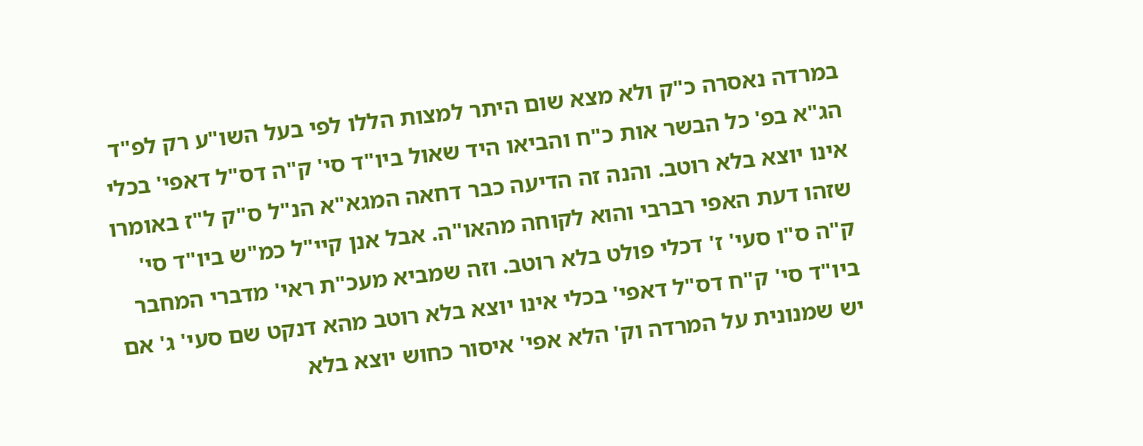במרדה נאסרה כ"ק ולא מצא שום היתר למצות הללו לפי בעל השו"ע רק לפ"ד הג"א בפ' כל הבשר אות כ"ח והביאו היד שאול ביו"ד סי' ק"ה דס"ל דאפי' בכלי אינו יוצא בלא רוטב. והנה זה הדיעה כבר דחאה המגא"א הנ"ל ס"ק ל"ז באומרו שזהו דעת האפי רברבי והוא לקוחה מהאו"ה. אבל אנן קיי"ל כמ"ש ביו"ד סי' ק"ה ס"ו סעי' ז' דכלי פולט בלא רוטב. וזה שמביא מעכ"ת ראי' מדברי המחבר ביו"ד סי' ק"ח דס"ל דאפי' בכלי אינו יוצא בלא רוטב מהא דנקט שם סעי' ג' אם יש שמנונית על המרדה וק' הלא אפי' איסור כחוש יוצא בלא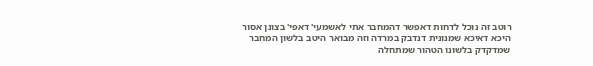רוטב זה נוכל לדחות דאפשר דהמחבר אתי לאשמעי' דאפי' בצונן אסור היכא דאיכא שמנונית דנדבק במרדה וזה מבואר היטב בלשון המחבר שמדקדק בלשונו הטהור שמתחלה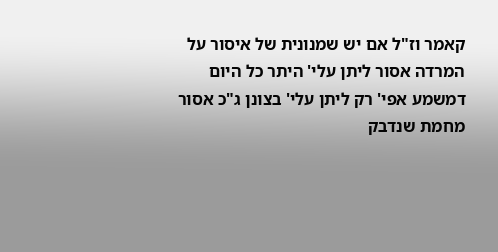קאמר וז"ל אם יש שמנונית של איסור על המרדה אסור ליתן עלי' היתר כל היום דמשמע אפי' רק ליתן עלי' בצונן ג"כ אסור מחמת שנדבק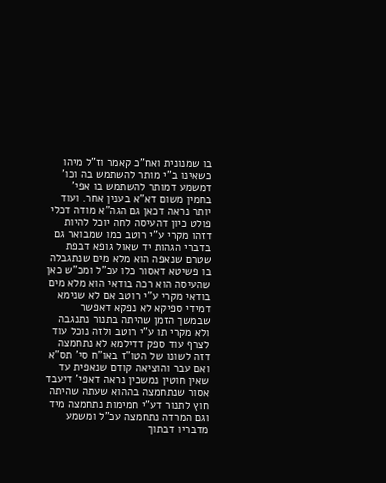בו שמנונית ואח"כ קאמר וז"ל מיהו כשאינו ב"י מותר להשתמש בה וכו' דמשמע דמותר להשתמש בו אפי' בחמין משום דא"א בענין אחר. ועוד יותר נראה דכאן גם הגה"א מודה דכלי פולט כיון דהעיסה לחה יוכל להיות דזהו מקרי ע"י רוטב כמו שמבואר גם בדברי הגהות יד שאול גופא דבפת שטרם שנאפה הוא מלא מים שנתגבלה בו פשיטא דאסור כלו עכ"ל ומכ"ש כאן שהעיסה הוא רכה בודאי הוא מלא מים בודאי מקרי ע"י רוטב אם לא שנימא דמידי ספיקא לא נפקא דאפשר שבמשך הזמן שהיתה בתנור נתנגבה ולא מקרי תו ע"י רוטב ולזה נוכל עוד לצרף עוד ספק דדילמא לא נתחמצה דזה לשונו של הטו"ז באו"ח סי' תס"א ואם עבר והוציאה קודם שנאפית עד שאין חוטין נמשכין נראה דאפי' דיעבד אסור שנתחמצה בההוא שעתה שהיתה חוץ לתנור דע"י חמימות נתחמצה מיד וגם המרדה נתחמצה עכ"ל ומשמע מדבריו דבתוך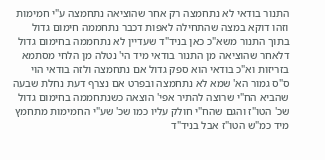התנור בודאי לא נתחמצה רק אחר שהוציאה נתחמצה ע"י חמימות וזהו דוקא במצה שהתחילה לאפות דכבר נתחממה חימום גדול בתוך התנור משא"כ כאן בניד"ד שעדיין לא נתחממה בחימום גדול דלאחר שהוציאה מן התנור בודאי מיד הי' נטלה מן הלחי מסתמא בזריזות וא"כ בודאי הוא ספק גדול אם נתחמצה ולזה בודאי הוי ס"ס גמור הא' שמא לא נתחמצה ובפרט אם נצרף דעת נחלת שבעה שהביא הח"י שרוצה להתיר אפי' הוצאה כשנתחממה בחימום גדול שכ' הטו"ז והגם שהח"י חולק עליו כמו שכ' שע"י החמימות מתחמץ מיד כמ"ש הטו"ז אבל בניד"ד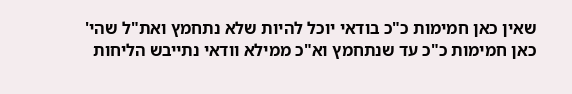שאין כאן חמימות כ"כ בודאי יוכל להיות שלא נתחמץ ואת"ל שהי' כאן חמימות כ"כ עד שנתחמץ וא"כ ממילא וודאי נתייבש הליחות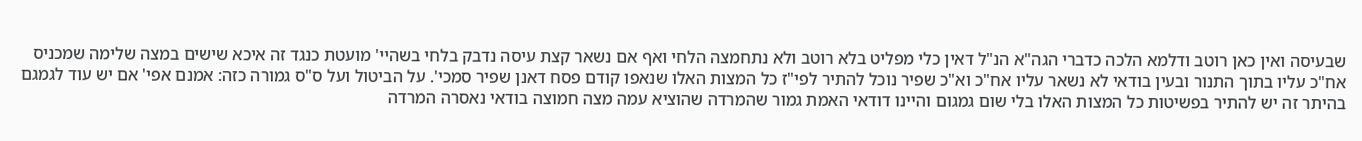שבעיסה ואין כאן רוטב ודלמא הלכה כדברי הגה"א הנ"ל דאין כלי מפליט בלא רוטב ולא נתחמצה הלחי ואף אם נשאר קצת עיסה נדבק בלחי בשהיי' מועטת כנגד זה איכא שישים במצה שלימה שמכניס אח"כ עליו בתוך התנור ובעין בודאי לא נשאר עליו אח"כ וא"כ שפיר נוכל להתיר לפי"ז כל המצות האלו שנאפו קודם פסח דאנן שפיר סמכי'. על הביטול ועל ס"ס גמורה כזה: אמנם אפי' אם יש עוד לגמגם בהיתר זה יש להתיר בפשיטות כל המצות האלו בלי שום גמגום והיינו דודאי האמת גמור שהמרדה שהוציא עמה מצה חמוצה בודאי נאסרה המרדה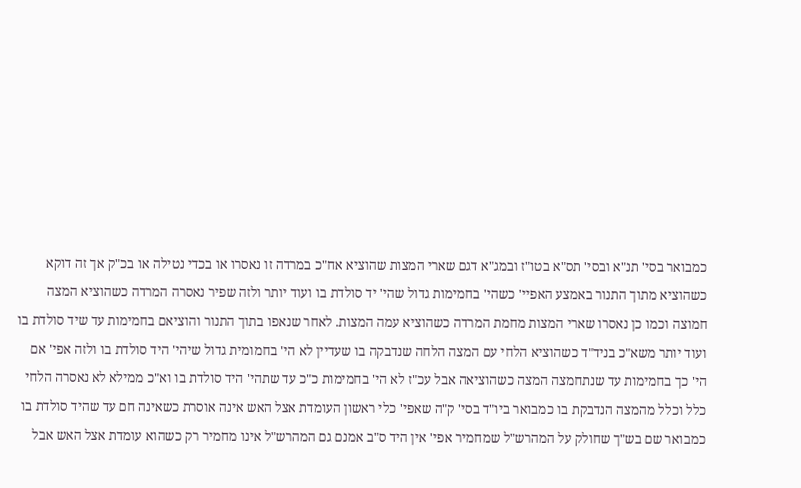כמבואר בסי' תנ"א ובסי' תס"א בטו"ז ובמג"א דגם שארי המצות שהוציא אח"כ במרדה זו נאסרו או בכדי נטילה או בכ"ק אך זה דוקא כשהוציא מתוך התנור באמצע האפיי' כשהי' בחמימות גדול שהי' יד סולדת בו ועוד יותר ולזה שפיר נאסרה המרדה כשהוציא המצה חמוצה וכמו כן נאסרו שארי המצות מחמת המרדה כשהוציא עמה המצות. לאחר שנאפו בתוך התנור והוציאם בחמימות עד שיד סולדת בו ועוד יותר משא"כ בניד"ד כשהוציא הלחי עם המצה הלחה שנדבקה בו שעדיין לא הי' בחמומית גדול שיהי' היד סולדת בו ולזה אפי' אם הי' כך בחמימות עד שנתחמצה המצה כשהוציאה אבל עכ"ז לא הי' בחמימות כ"כ עד שתהי' היד סולדת בו וא"כ ממילא לא נאסרה הלחי כלל וכלל מהמצה הנדבקת בו כמבואר ביו"ד בסי' ק"ה שאפי' כלי ראשון העומדת אצל האש אינה אוסרת כשאינה חם עד שהיד סולדת בו כמבואר שם בש"ך שחולק על המהרש"ל שמחמיר אפי' אין היד ס"ב אמנם גם המהרש"ל אינו מחמיר רק כשהוא עומדת אצל האש אבל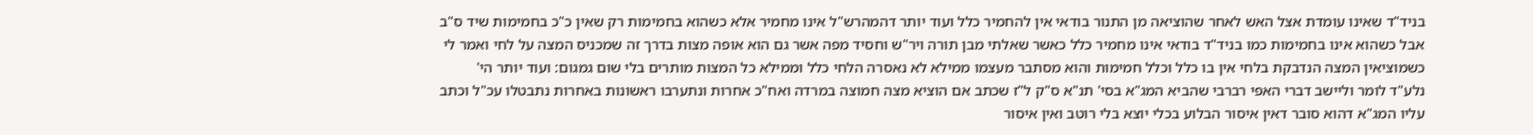בניד"ד שאינו עומדת אצל האש לאחר שהוציאה מן התנור בודאי אין להחמיר כלל ועוד יותר דהמהרש"ל אינו מחמיר אלא כשהוא בחמימות רק שאין כ"כ בחמימות שיד ס"ב אבל כשהוא אינו בחמימות כמו בניד"ד בודאי אינו מחמיר כלל כאשר שאלתי מבן תורה ויר"ש וחסיד מפה אשר גם הוא אופה מצות בדרך זה שמכניס המצה על לחי ואמר לי כשמוציאין המצה הנדבקת בלחי אין בו כלל וכלל חמימות והוא מסתבר מעצמו ממילא לא נאסרה הלחי כלל וממילא כל המצות מותרים בלי שום גמגום: ועוד יותר הי' נלע"ד לומר וליישב דברי האפי רברבי שהביא המג"א בסי' תנ"א ס"ק ל"ז שכתב אם הוציא מצה חמוצה במרדה ואח"כ אחרות ונתערבו ראשונות באחרות נתבטלו עכ"ל וכתב עליו המג"א דהוא סובר דאין איסור הבלוע בכלי יוצא בלי רוטב ואין איסור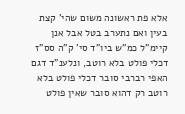אלא פת ראשונה משום שהי' קצת בעין ואם נתערב בטל אבל אנן קיימ"ל כמ"ש ביו"ד סי' ק"ה סס"ז דכלי פולט בלא רוטב, ונלענ"ד דגם האפי רברבי סובר דכלי פולט בלא רוטב רק דהוא סובר שאין פולט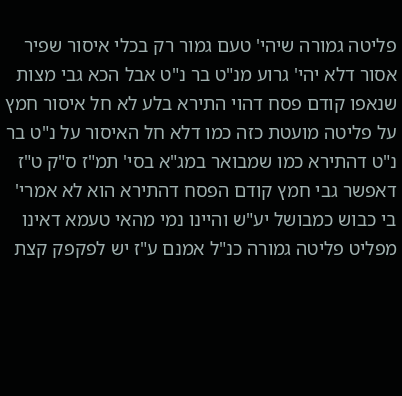פליטה גמורה שיהי' טעם גמור רק בכלי איסור שפיר אסור דלא יהי' גרוע מנ"ט בר נ"ט אבל הכא גבי מצות שנאפו קודם פסח דהוי התירא בלע לא חל איסור חמץ על פליטה מועטת כזה כמו דלא חל האיסור על נ"ט בר נ"ט דהתירא כמו שמבואר במג"א בסי' תמ"ז ס"ק ט"ז דאפשר גבי חמץ קודם הפסח דהתירא הוא לא אמרי' בי כבוש כמבושל יע"ש והיינו נמי מהאי טעמא דאינו מפליט פליטה גמורה כנ"ל אמנם ע"ז יש לפקפק קצת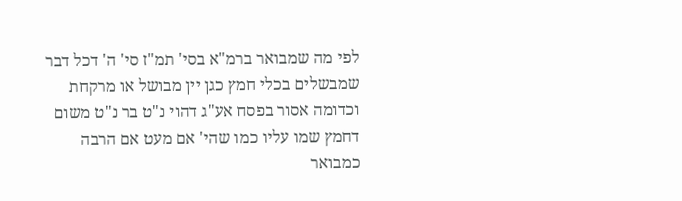לפי מה שמבואר ברמ"א בסי' תמ"ז סי' ה' דכל דבר שמבשלים בכלי חמץ כגן יין מבושל או מרקחת וכדומה אסור בפסח אע"ג דהוי נ"ט בר נ"ט משום דחמץ שמו עליו כמו שהי' אם מעט אם הרבה כמבואר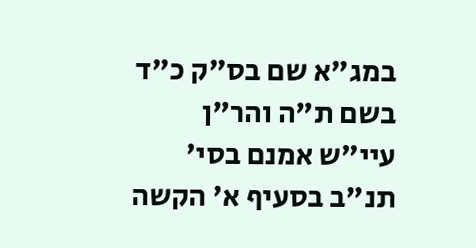במג"א שם בס"ק כ"ד בשם ת"ה והר"ן עיי"ש אמנם בסי' תנ"ב בסעיף א' הקשה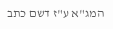המג"א ע"ז דשם כתב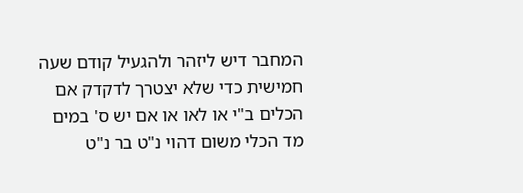המחבר דיש ליזהר ולהגעיל קודם שעה חמישית כדי שלא יצטרך לדקדק אם הכלים ב"י או לאו או אם יש ס' במים מד הכלי משום דהוי נ"ט בר נ"ט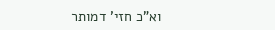וא"כ חזי' דמותר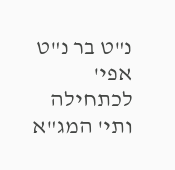נ"ט בר נ"ט אפי' לכתחילה ותי' המג"א